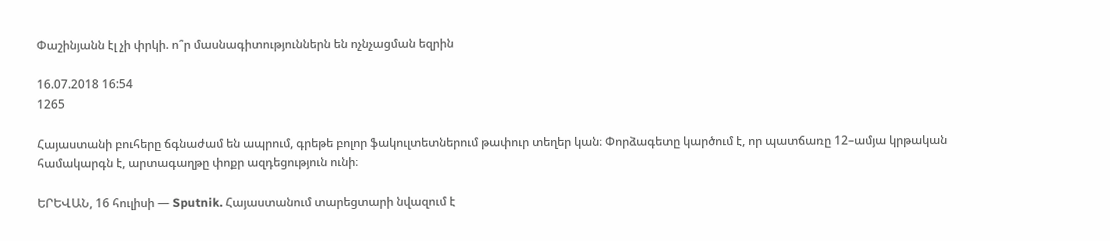Փաշինյանն էլ չի փրկի. ո՞ր մասնագիտություններն են ոչնչացման եզրին

16.07.2018 16:54
1265

Հայաստանի բուհերը ճգնաժամ են ապրում, գրեթե բոլոր ֆակուլտետներում թափուր տեղեր կան։ Փորձագետը կարծում է, որ պատճառը 12–ամյա կրթական համակարգն է, արտագաղթը փոքր ազդեցություն ունի։

ԵՐԵՎԱՆ, 16 հուլիսի — Sputnik. Հայաստանում տարեցտարի նվազում է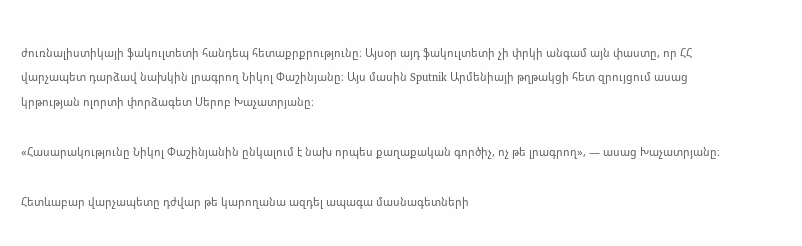ժուռնալիստիկայի ֆակուլտետի հանդեպ հետաքրքրությունը։ Այսօր այդ ֆակուլտետի չի փրկի անգամ այն փաստը, որ ՀՀ վարչապետ դարձավ նախկին լրագրող Նիկոլ Փաշինյանը։ Այս մասին Sputnik Արմենիայի թղթակցի հետ զրույցում ասաց կրթության ոլորտի փորձագետ Սերոբ Խաչատրյանը։

«Հասարակությունը Նիկոլ Փաշինյանին ընկալում է նախ որպես քաղաքական գործիչ, ոչ թե լրագրող», — ասաց Խաչատրյանը։

Հետևաբար վարչապետը դժվար թե կարողանա ազդել ապագա մասնագետների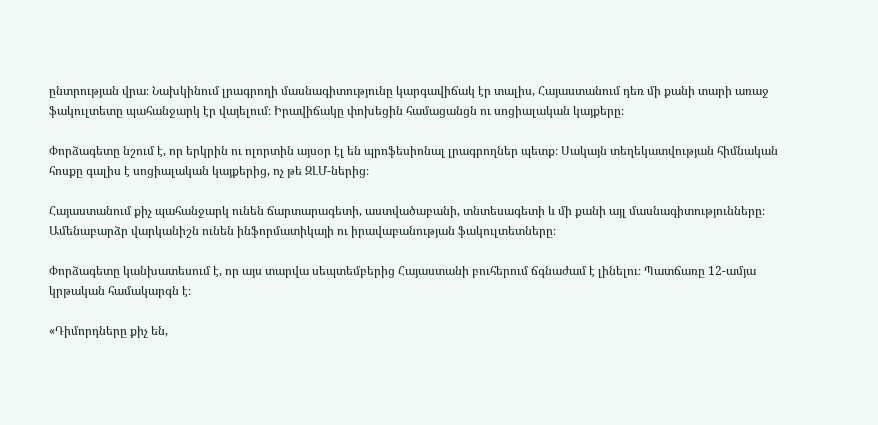ընտրության վրա։ Նախկինում լրագրողի մասնագիտությունը կարգավիճակ էր տալիս, Հայաստանում դեռ մի քանի տարի առաջ ֆակուլտետը պահանջարկ էր վայելում։ Իրավիճակը փոխեցին համացանցն ու սոցիալական կայքերը։

Փորձագետը նշում է, որ երկրին ու ոլորտին այսօր էլ են պրոֆեսիոնալ լրագրողներ պետք։ Սակայն տեղեկատվության հիմնական հոսքը գալիս է սոցիալական կայքերից, ոչ թե ԶԼՄ-ներից։

Հայաստանում քիչ պահանջարկ ունեն ճարտարագետի, աստվածաբանի, տնտեսագետի և մի քանի այլ մասնագիտությունները։ Ամենաբարձր վարկանիշն ունեն ինֆորմատիկայի ու իրավաբանության ֆակուլտետները։

Փորձագետը կանխատեսում է, որ այս տարվա սեպտեմբերից Հայաստանի բուհերում ճգնաժամ է լինելու։ Պատճառը 12-ամյա կրթական համակարգն է։

«Դիմորդները քիչ են,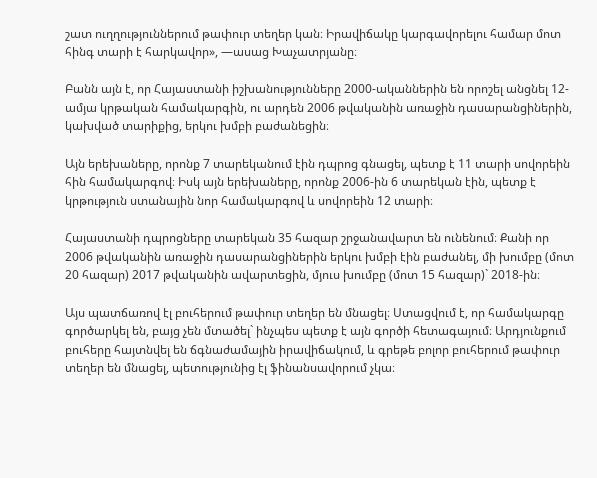շատ ուղղություններում թափուր տեղեր կան։ Իրավիճակը կարգավորելու համար մոտ հինգ տարի է հարկավոր», —ասաց Խաչատրյանը։

Բանն այն է, որ Հայաստանի իշխանությունները 2000-ականներին են որոշել անցնել 12-ամյա կրթական համակարգին, ու արդեն 2006 թվականին առաջին դասարանցիներին, կախված տարիքից, երկու խմբի բաժանեցին։

Այն երեխաները, որոնք 7 տարեկանում էին դպրոց գնացել, պետք է 11 տարի սովորեին հին համակարգով։ Իսկ այն երեխաները, որոնք 2006-ին 6 տարեկան էին, պետք է կրթություն ստանային նոր համակարգով և սովորեին 12 տարի։

Հայաստանի դպրոցները տարեկան 35 հազար շրջանավարտ են ունենում։ Քանի որ 2006 թվականին առաջին դասարանցիներին երկու խմբի էին բաժանել, մի խումբը (մոտ 20 հազար) 2017 թվականին ավարտեցին, մյուս խումբը (մոտ 15 հազար)` 2018-ին։

Այս պատճառով էլ բուհերում թափուր տեղեր են մնացել։ Ստացվում է, որ համակարգը գործարկել են, բայց չեն մտածել` ինչպես պետք է այն գործի հետագայում։ Արդյունքում բուհերը հայտնվել են ճգնաժամային իրավիճակում, և գրեթե բոլոր բուհերում թափուր տեղեր են մնացել, պետությունից էլ ֆինանսավորում չկա։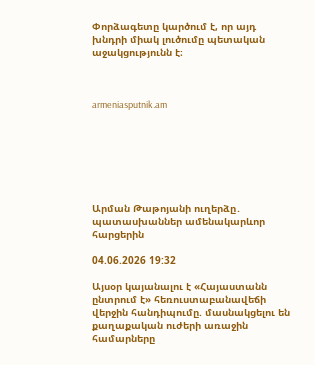Փորձագետը կարծում է, որ այդ խնդրի միակ լուծումը պետական աջակցությունն է։



armeniasputnik.am







Արման Թաթոյանի ուղերձը․ պատասխաններ ամենակարևոր հարցերին

04.06.2026 19:32

Այսօր կայանալու է «Հայաստանն ընտրում է» հեռուստաբանավեճի վերջին հանդիպումը. մասնակցելու են քաղաքական ուժերի առաջին համարները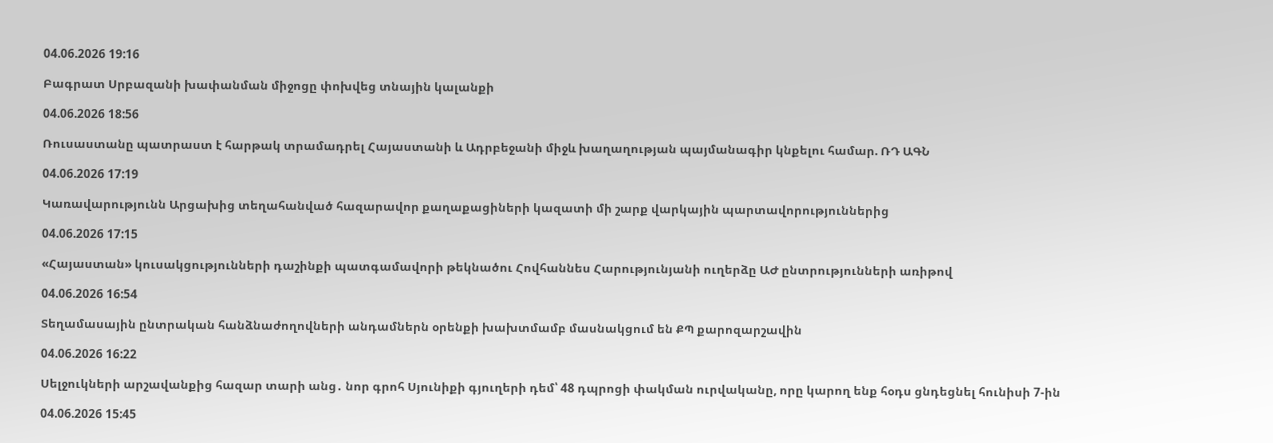04.06.2026 19:16

Բագրատ Սրբազանի խափանման միջոցը փոխվեց տնային կալանքի

04.06.2026 18:56

Ռուսաստանը պատրաստ է հարթակ տրամադրել Հայաստանի և Ադրբեջանի միջև խաղաղության պայմանագիր կնքելու համար. ՌԴ ԱԳՆ

04.06.2026 17:19

Կառավարությունն Արցախից տեղահանված հազարավոր քաղաքացիների կազատի մի շարք վարկային պարտավորություններից

04.06.2026 17:15

«Հայաստան» կուսակցությունների դաշինքի պատգամավորի թեկնածու Հովհաննես Հարությունյանի ուղերձը ԱԺ ընտրությունների առիթով

04.06.2026 16:54

Տեղամասային ընտրական հանձնաժողովների անդամներն օրենքի խախտմամբ մասնակցում են ՔՊ քարոզարշավին

04.06.2026 16:22

Սելջուկների արշավանքից հազար տարի անց․ նոր գրոհ Սյունիքի գյուղերի դեմ՝ 48 դպրոցի փակման ուրվականը, որը կարող ենք հօդս ցնդեցնել հունիսի 7-ին

04.06.2026 15:45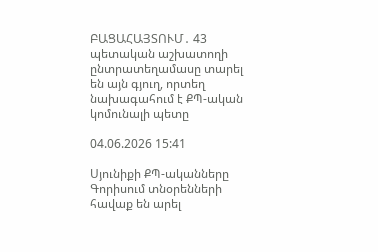ԲԱՑԱՀԱՅՏՈՒՄ․ 43 պետական աշխատողի ընտրատեղամասը տարել են այն գյուղ, որտեղ նախագահում է ՔՊ-ական կոմունալի պետը

04.06.2026 15:41

Սյունիքի ՔՊ-ականները Գորիսում տնօրենների հավաք են արել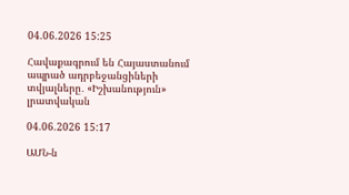04.06.2026 15:25

Հավաքագրում են Հայաստանում ապրած ադրբեջանցիների տվյալները․ «Իշխանություն» լրատվական

04.06.2026 15:17

ԱՄՆ-ն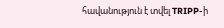հավանություն է տվել TRIPP-ի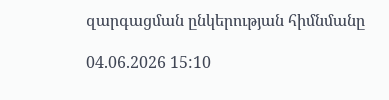զարգացման ընկերության հիմնմանը

04.06.2026 15:10